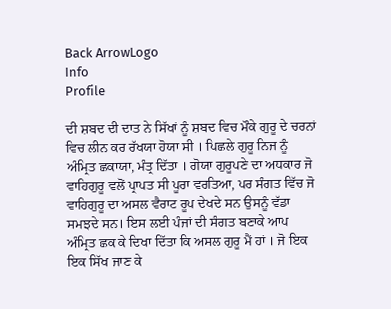Back ArrowLogo
Info
Profile

ਦੀ ਸ਼ਬਦ ਦੀ ਦਾਤ ਨੇ ਸਿੱਖਾਂ ਨੂੰ ਸ਼ਬਦ ਵਿਚ ਮੌਕੇ ਗੁਰੂ ਦੇ ਚਰਨਾਂ ਵਿਚ ਲੀਨ ਕਰ ਰੱਖਯਾ ਹੋਯਾ ਸੀ । ਪਿਛਲੇ ਗੁਰੂ ਨਿਜ ਨੂੰ ਅੰਮ੍ਰਿਤ ਛਕਾਯਾ, ਮੰਤ੍ਰ ਦਿੱਤਾ । ਗੋਯਾ ਗੁਰੂਪਣੇ ਦਾ ਅਧਕਾਰ ਜੋ ਵਾਹਿਗੁਰੂ ਵਲੋਂ ਪ੍ਰਾਪਤ ਸੀ ਪੂਰਾ ਵਰਤਿਆ, ਪਰ ਸੰਗਤ ਵਿੱਚ ਜੋ ਵਾਹਿਗੁਰੂ ਦਾ ਅਸਲ ਵੈਰਾਟ ਰੂਪ ਦੇਖਦੇ ਸਨ ਉਸਨੂੰ ਵੱਡਾ ਸਮਝਦੇ ਸਨ। ਇਸ ਲਈ ਪੰਜਾਂ ਦੀ ਸੰਗਤ ਬਣਾਕੇ ਆਪ ਅੰਮ੍ਰਿਤ ਛਕ ਕੇ ਦਿਖਾ ਦਿੱਤਾ ਕਿ ਅਸਲ ਗੁਰੂ ਮੈਂ ਹਾਂ । ਜੋ ਇਕ ਇਕ ਸਿੱਖ ਜਾਣ ਕੇ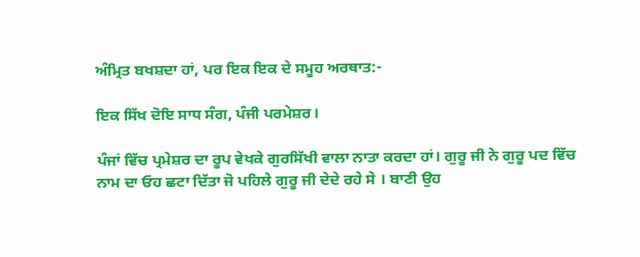ਅੰਮ੍ਰਿਤ ਬਖਸ਼ਦਾ ਹਾਂ, ਪਰ ਇਕ ਇਕ ਦੇ ਸਮੂਹ ਅਰਥਾਤ:-

ਇਕ ਸਿੱਖ ਦੋਇ ਸਾਧ ਸੰਗ, ਪੰਜੀ ਪਰਮੇਸ਼ਰ।

ਪੰਜਾਂ ਵਿੱਚ ਪ੍ਰਮੇਸ਼ਰ ਦਾ ਰੂਪ ਵੇਖਕੇ ਗੁਰਸਿੱਖੀ ਵਾਲਾ ਨਾਤਾ ਕਰਦਾ ਹਾਂ। ਗੁਰੂ ਜੀ ਨੇ ਗੁਰੂ ਪਦ ਵਿੱਚ ਨਾਮ ਦਾ ਓਹ ਛਟਾ ਦਿੱਤਾ ਜੋ ਪਹਿਲੇ ਗੁਰੂ ਜੀ ਦੇਦੇ ਰਹੇ ਸੇ । ਬਾਣੀ ਉਹ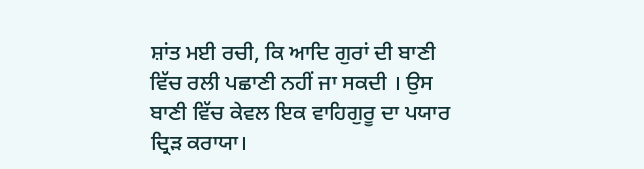ਸ਼ਾਂਤ ਮਈ ਰਚੀ, ਕਿ ਆਦਿ ਗੁਰਾਂ ਦੀ ਬਾਣੀ ਵਿੱਚ ਰਲੀ ਪਛਾਣੀ ਨਹੀਂ ਜਾ ਸਕਦੀ । ਉਸ ਬਾਣੀ ਵਿੱਚ ਕੇਵਲ ਇਕ ਵਾਹਿਗੁਰੂ ਦਾ ਪਯਾਰ ਦ੍ਰਿੜ ਕਰਾਯਾ।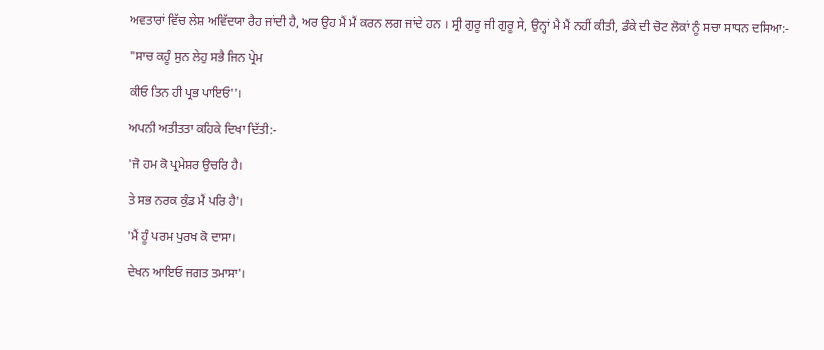ਅਵਤਾਰਾਂ ਵਿੱਚ ਲੇਸ਼ ਅਵਿੱਦਯਾ ਰੈਹ ਜਾਂਦੀ ਹੈ, ਅਰ ਉਹ ਮੈਂ ਮੈਂ ਕਰਨ ਲਗ ਜਾਂਦੇ ਹਨ । ਸ੍ਰੀ ਗੁਰੂ ਜੀ ਗੁਰੂ ਸੇ, ਉਨ੍ਹਾਂ ਮੈ ਮੈਂ ਨਹੀਂ ਕੀਤੀ, ਡੰਕੇ ਦੀ ਚੋਟ ਲੋਕਾਂ ਨੂੰ ਸਚਾ ਸਾਧਨ ਦਸਿਆ:-

"ਸਾਚ ਕਹੂੰ ਸੁਨ ਲੇਹੁ ਸਭੈ ਜਿਨ ਪ੍ਰੇਮ

ਕੀਓ ਤਿਨ ਹੀ ਪ੍ਰਭ ਪਾਇਓ''।

ਅਪਨੀ ਅਤੀਤਤਾ ਕਹਿਕੇ ਦਿਖਾ ਦਿੱਤੀ:-

'ਜੋ ਹਮ ਕੋ ਪ੍ਰਮੇਸ਼ਰ ਉਚਰਿ ਹੈ।

ਤੇ ਸਭ ਨਰਕ ਕੁੰਡ ਮੈਂ ਪਰਿ ਹੈ'।

'ਮੈਂ ਹੂੰ ਪਰਮ ਪੁਰਖ ਕੋ ਦਾਸਾ।

ਦੇਖਨ ਆਇਓ ਜਗਤ ਤਮਾਸਾ'।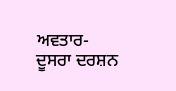ਅਵਤਾਰ- ਦੂਸਰਾ ਦਰਸ਼ਨ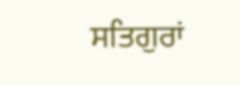ਸਤਿਗੁਰਾਂ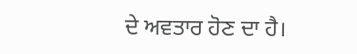ਦੇ ਅਵਤਾਰ ਹੋਣ ਦਾ ਹੈ।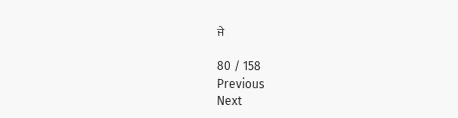ਜੇ

80 / 158
Previous
Next